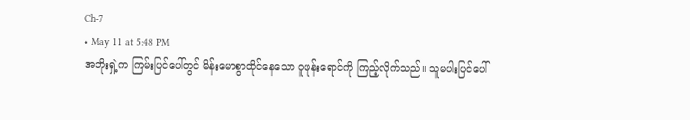Ch-7
• May 11 at 5:48 PM
အဘိုးရှဲ့က ကြမ်းပြင်ပေါ်တွင် မိန်းမောစွာထိုင်နေသော ဝူဖုန်းရောင်ကို ကြည့်လိုက်သည်။ သူမပါးပြင်ပေါ်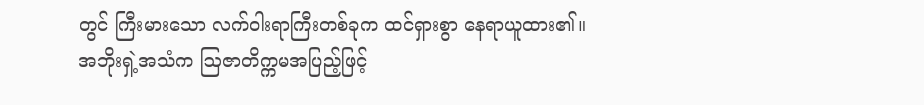တွင် ကြီးမားသော လက်ဝါးရာကြီးတစ်ခုက ထင်ရှားစွာ နေရာယူထား၏။
အဘိုးရှဲ့အသံက ဩဇာတိက္ကမအပြည့်ဖြင့်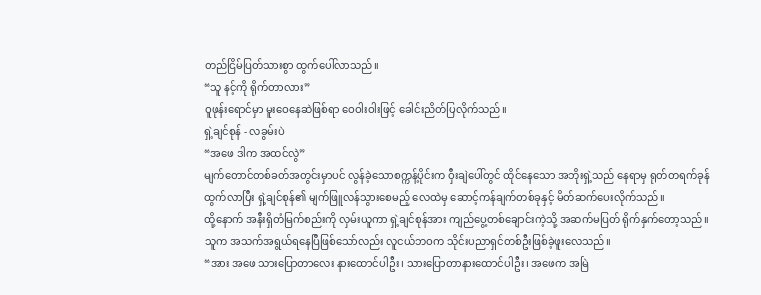တည်ငြိမ်ပြတ်သားစွာ ထွက်ပေါ်လာသည်။
“သူ နင့်ကို ရိုက်တာလား”
ဝူဖုန်းရောင်မှာ မူးဝေနေဆဲဖြစ်ရာ ဝေဝါးဝါးဖြင့် ခေါင်းညိတ်ပြလိုက်သည်။
ရှဲ့ချင်စုန် - လခွမ်းပဲ
“အဖေ ဒါက အထင်လွဲ”
မျက်တောင်တစ်ခတ်အတွင်းမှာပင် လွန်ခဲ့သောစက္ကန့်ပိုင်းက ဝှီးချဲပေါ်တွင် ထိုင်နေသော အဘိုးရှဲ့သည် နေရာမှ ရုတ်တရက်ခုန်ထွက်လာပြီး ရှဲ့ချင်စုန်၏ မျက်ဖြူလန်သွားစေမည့် လေထဲမှ ဆောင့်ကန်ချက်တစ်ခုနှင့် မိတ်ဆက်ပေးလိုက်သည်။
ထို့နောက် အနီးရှိတံမြက်စည်းကို လှမ်းယူကာ ရှဲ့ချင်စုန်အား ကျည်ပွေ့တစ်ချောင်းကဲ့သို့ အဆက်မပြတ် ရိုက်နှက်တော့သည်။ သူက အသက်အရွယ်ရနေပြီဖြစ်သော်လည်း လူငယ်ဘဝက သိုင်းပညာရှင်တစ်ဦးဖြစ်ခဲ့ဖူးလေသည်။
“အား အဖေ သားပြောတာလေး နားထောင်ပါဦး၊ သားပြောတာနားထောင်ပါဦး၊ အဖေက အမြဲ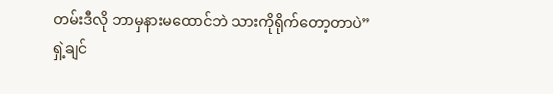တမ်းဒီလို ဘာမှနားမထောင်ဘဲ သားကိုရိုက်တော့တာပဲ”
ရှဲ့ချင်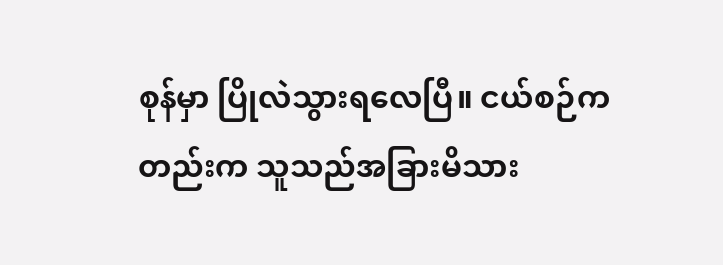စုန်မှာ ပြိုလဲသွားရလေပြီ။ ငယ်စဉ်ကတည်းက သူသည်အခြားမိသား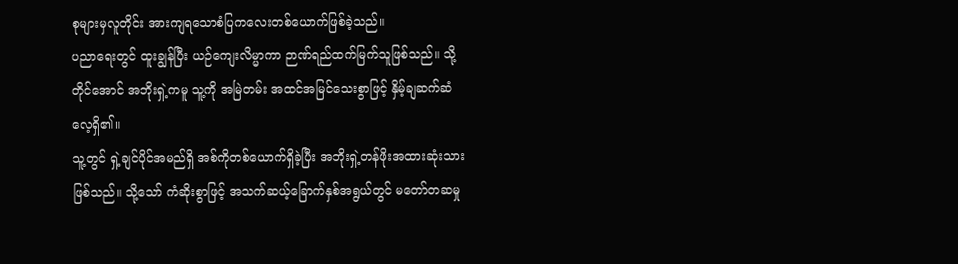စုများမှလူတိုင်း အားကျရသောစံပြကလေးတစ်ယောက်ဖြစ်ခဲ့သည်။
ပညာရေးတွင် ထူးချွန်ပြီး ယဉ်ကျေးလိမ္မာကာ ဉာဏ်ရည်ထက်မြက်သူဖြစ်သည်။ သို့တိုင်အောင် အဘိုးရှဲ့ကမူ သူ့ကို အမြဲတမ်း အထင်အမြင်သေးစွာဖြင့် နှိမ့်ချဆက်ဆံလေ့ရှိ၏။
သူ့တွင် ရှဲ့ချင်ပိုင်အမည်ရှိ အစ်ကိုတစ်ယောက်ရှိခဲ့ပြီး အဘိုးရှဲ့တန်ဖိုးအထားဆုံးသားဖြစ်သည်။ သို့သော် ကံဆိုးစွာဖြင့် အသက်ဆယ့်ခြောက်နှစ်အရွယ်တွင် မတော်တဆမှု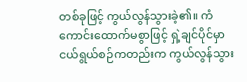တစ်ခုဖြင့် ကွယ်လွန်သွားခဲ့၏။ ကံကောင်းထောက်မစွာဖြင့် ရှဲ့ချင်ပိုင်မှာ ငယ်ရွယ်စဉ်ကတည်းက ကွယ်လွန်သွား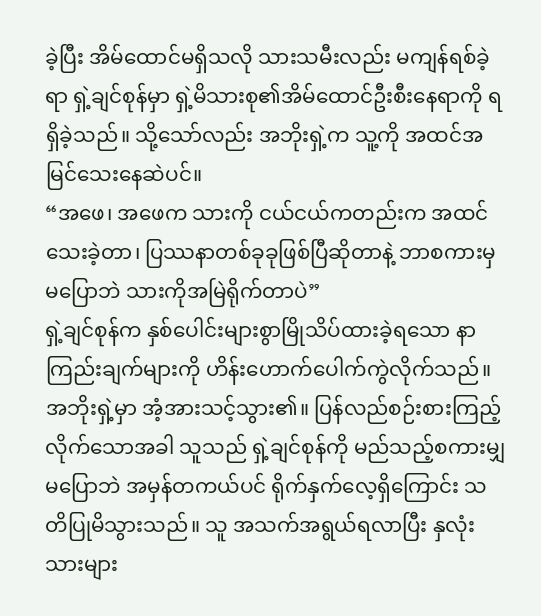ခဲ့ပြီး အိမ်ထောင်မရှိသလို သားသမီးလည်း မကျန်ရစ်ခဲ့ရာ ရှဲ့ချင်စုန်မှာ ရှဲ့မိသားစု၏အိမ်ထောင်ဦးစီးနေရာကို ရရှိခဲ့သည်။ သို့သော်လည်း အဘိုးရှဲ့က သူ့ကို အထင်အမြင်သေးနေဆဲပင်။
“အဖေ၊ အဖေက သားကို ငယ်ငယ်ကတည်းက အထင်သေးခဲ့တာ၊ ပြဿနာတစ်ခုခုဖြစ်ပြီဆိုတာနဲ့ ဘာစကားမှမပြောဘဲ သားကိုအမြဲရိုက်တာပဲ”
ရှဲ့ချင်စုန်က နှစ်ပေါင်းများစွာမြိုသိပ်ထားခဲ့ရသော နာကြည်းချက်များကို ဟိန်းဟောက်ပေါက်ကွဲလိုက်သည်။
အဘိုးရှဲ့မှာ အံ့အားသင့်သွား၏။ ပြန်လည်စဉ်းစားကြည့်လိုက်သောအခါ သူသည် ရှဲ့ချင်စုန်ကို မည်သည့်စကားမျှမပြောဘဲ အမှန်တကယ်ပင် ရိုက်နှက်လေ့ရှိကြောင်း သတိပြုမိသွားသည်။ သူ အသက်အရွယ်ရလာပြီး နှလုံးသားများ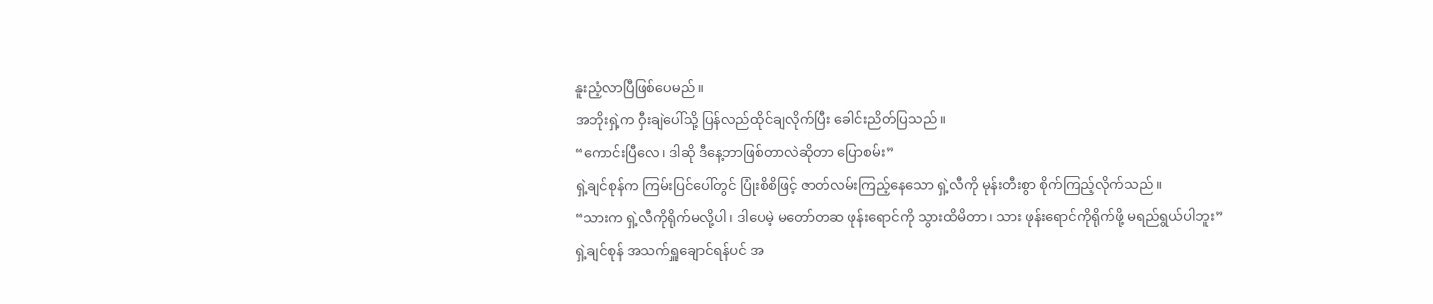နူးညံ့လာပြီဖြစ်ပေမည်။
အဘိုးရှဲ့က ဝှီးချဲပေါ်သို့ ပြန်လည်ထိုင်ချလိုက်ပြီး ခေါင်းညိတ်ပြသည်။
“ကောင်းပြီလေ၊ ဒါဆို ဒီနေ့ဘာဖြစ်တာလဲဆိုတာ ပြောစမ်း”
ရှဲ့ချင်စုန်က ကြမ်းပြင်ပေါ်တွင် ပြုံးစိစိဖြင့် ဇာတ်လမ်းကြည့်နေသော ရှဲ့လီကို မုန်းတီးစွာ စိုက်ကြည့်လိုက်သည်။
“သားက ရှဲ့လီကိုရိုက်မလို့ပါ၊ ဒါပေမဲ့ မတော်တဆ ဖုန်းရောင်ကို သွားထိမိတာ၊ သား ဖုန်းရောင်ကိုရိုက်ဖို့ မရည်ရွယ်ပါဘူး”
ရှဲ့ချင်စုန် အသက်ရှူချောင်ရန်ပင် အ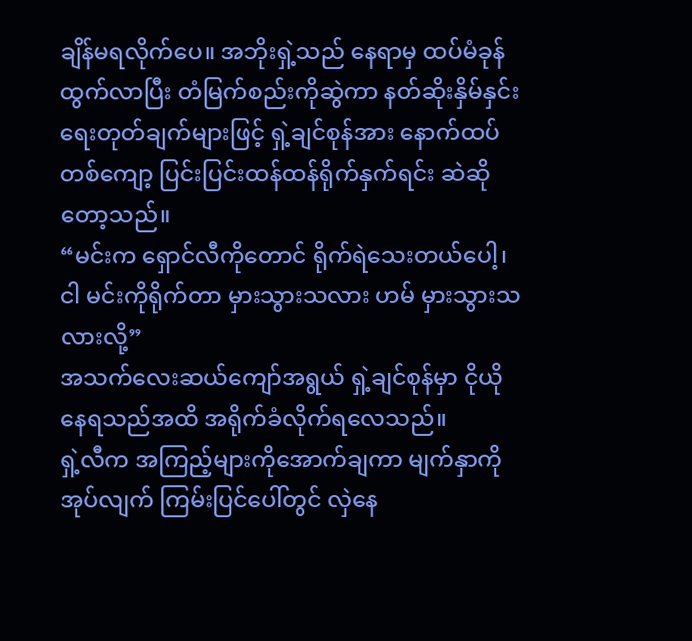ချိန်မရလိုက်ပေ။ အဘိုးရှဲ့သည် နေရာမှ ထပ်မံခုန်ထွက်လာပြီး တံမြက်စည်းကိုဆွဲကာ နတ်ဆိုးနှိမ်နှင်းရေးတုတ်ချက်များဖြင့် ရှဲ့ချင်စုန်အား နောက်ထပ်တစ်ကျော့ ပြင်းပြင်းထန်ထန်ရိုက်နှက်ရင်း ဆဲဆိုတော့သည်။
“မင်းက ရှောင်လီကိုတောင် ရိုက်ရဲသေးတယ်ပေါ့၊ ငါ မင်းကိုရိုက်တာ မှားသွားသလား ဟမ် မှားသွားသလားလို့”
အသက်လေးဆယ်ကျော်အရွယ် ရှဲ့ချင်စုန်မှာ ငိုယိုနေရသည်အထိ အရိုက်ခံလိုက်ရလေသည်။
ရှဲ့လီက အကြည့်များကိုအောက်ချကာ မျက်နှာကိုအုပ်လျက် ကြမ်းပြင်ပေါ်တွင် လှဲနေ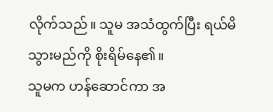လိုက်သည်။ သူမ အသံထွက်ပြီး ရယ်မိသွားမည်ကို စိုးရိမ်နေ၏။
သူမက ဟန်ဆောင်ကာ အ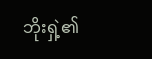ဘိုးရှဲ့၏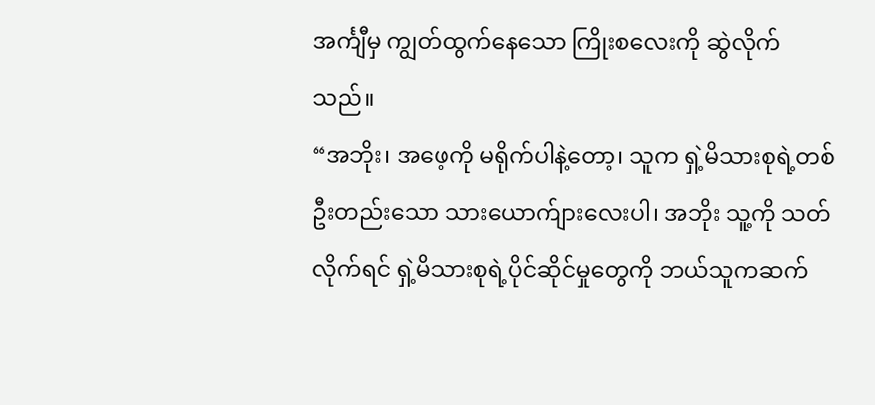အင်္ကျီမှ ကျွတ်ထွက်နေသော ကြိုးစလေးကို ဆွဲလိုက်သည်။
“အဘိုး၊ အဖေ့ကို မရိုက်ပါနဲ့တော့၊ သူက ရှဲ့မိသားစုရဲ့တစ်ဦးတည်းသော သားယောက်ျားလေးပါ၊ အဘိုး သူ့ကို သတ်လိုက်ရင် ရှဲ့မိသားစုရဲ့ပိုင်ဆိုင်မှုတွေကို ဘယ်သူကဆက်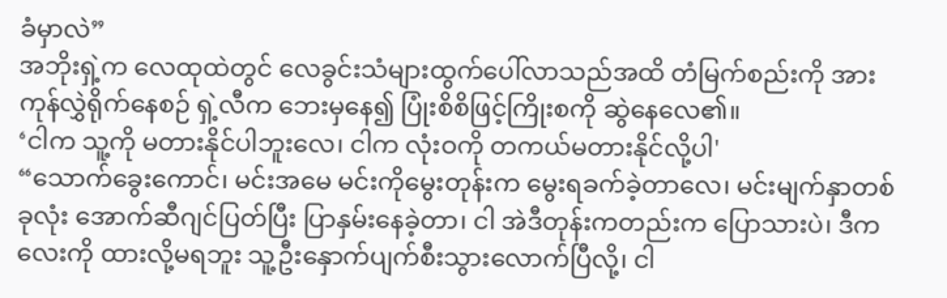ခံမှာလဲ”
အဘိုးရှဲ့က လေထုထဲတွင် လေခွင်းသံများထွက်ပေါ်လာသည်အထိ တံမြက်စည်းကို အားကုန်လွှဲရိုက်နေစဉ် ရှဲ့လီက ဘေးမှနေ၍ ပြုံးစိစိဖြင့်ကြိုးစကို ဆွဲနေလေ၏။
‘ငါက သူ့ကို မတားနိုင်ပါဘူးလေ၊ ငါက လုံးဝကို တကယ်မတားနိုင်လို့ပါ'
“သောက်ခွေးကောင်၊ မင်းအမေ မင်းကိုမွေးတုန်းက မွေးရခက်ခဲ့တာလေ၊ မင်းမျက်နှာတစ်ခုလုံး အောက်ဆီဂျင်ပြတ်ပြီး ပြာနှမ်းနေခဲ့တာ၊ ငါ အဲဒီတုန်းကတည်းက ပြောသားပဲ၊ ဒီကလေးကို ထားလို့မရဘူး သူ့ဦးနှောက်ပျက်စီးသွားလောက်ပြီလို့၊ ငါ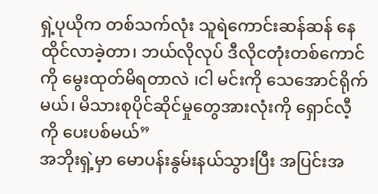ရှဲ့ပုယိုက တစ်သက်လုံး သူရဲကောင်းဆန်ဆန် နေထိုင်လာခဲ့တာ၊ ဘယ်လိုလုပ် ဒီလိုငတုံးတစ်ကောင်ကို မွေးထုတ်မိရတာလဲ ၊ငါ မင်းကို သေအောင်ရိုက်မယ်၊ မိသားစုပိုင်ဆိုင်မှုတွေအားလုံးကို ရှောင်လီ့ကို ပေးပစ်မယ်”
အဘိုးရှဲ့မှာ မောပန်းနွမ်းနယ်သွားပြီး အပြင်းအ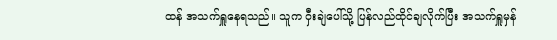ထန် အသက်ရှူနေရသည်။ သူက ဝှီးချဲပေါ်သို့ ပြန်လည်ထိုင်ချလိုက်ပြီး အသက်ရှူမှန်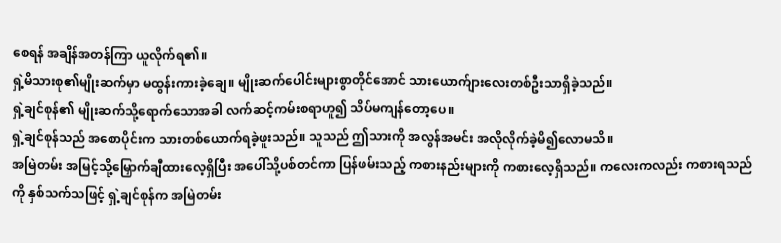စေရန် အချိန်အတန်ကြာ ယူလိုက်ရ၏။
ရှဲ့မိသားစု၏မျိုးဆက်မှာ မထွန်းကားခဲ့ချေ။ မျိုးဆက်ပေါင်းများစွာတိုင်အောင် သားယောက်ျားလေးတစ်ဦးသာရှိခဲ့သည်။
ရှဲ့ချင်စုန်၏ မျိုးဆက်သို့ရောက်သောအခါ လက်ဆင့်ကမ်းစရာဟူ၍ သိပ်မကျန်တော့ပေ။
ရှဲ့ချင်စုန်သည် အစောပိုင်းက သားတစ်ယောက်ရခဲ့ဖူးသည်။ သူသည် ဤသားကို အလွန်အမင်း အလိုလိုက်ခဲ့မိ၍လောမသိ။
အမြဲတမ်း အမြင့်သို့မြှောက်ချီထားလေ့ရှိပြီး အပေါ်သို့ပစ်တင်ကာ ပြန်ဖမ်းသည့် ကစားနည်းများကို ကစားလေ့ရှိသည်။ ကလေးကလည်း ကစားရသည်ကို နှစ်သက်သဖြင့် ရှဲ့ချင်စုန်က အမြဲတမ်း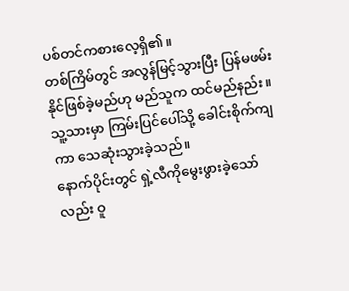ပစ်တင်ကစားလေ့ရှိ၏။
တစ်ကြိမ်တွင် အလွန်မြင့်သွားပြီး ပြန်မဖမ်းနိုင်ဖြစ်ခဲ့မည်ဟု မည်သူက ထင်မည်နည်း။ သူ့သားမှာ ကြမ်းပြင်ပေါ်သို့ ခေါင်းစိုက်ကျကာ သေဆုံးသွားခဲ့သည်။
နောက်ပိုင်းတွင် ရှဲ့လီကိုမွေးဖွားခဲ့သော်လည်း ဝူ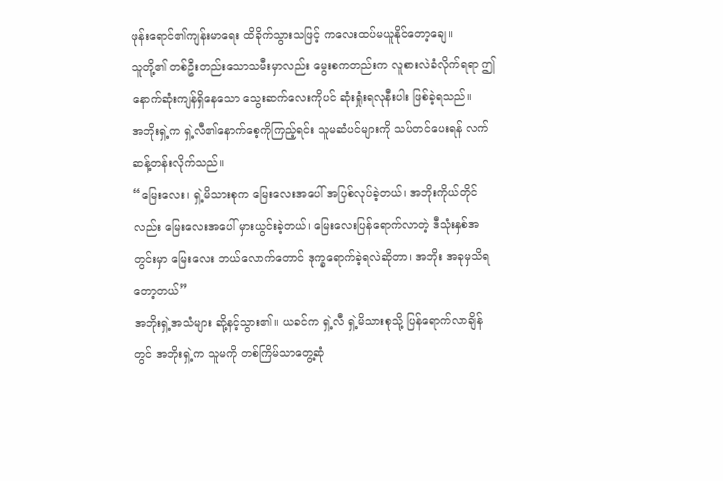ဖုန်းရောင်၏ကျန်းမာရေး ထိခိုက်သွားသဖြင့် ကလေးထပ်မယူနိုင်တော့ချေ။
သူတို့၏ တစ်ဦးတည်းသောသမီးမှာလည်း မွေးစကတည်းက လူစားလဲခံလိုက်ရရာ ဤနောက်ဆုံးကျန်ရှိနေသော သွေးဆက်လေးကိုပင် ဆုံးရှုံးရလုနီးပါး ဖြစ်ခဲ့ရသည်။
အဘိုးရှဲ့က ရှဲ့လီ၏နောက်စေ့ကိုကြည့်ရင်း သူမဆံပင်များကို သပ်တင်ပေးရန် လက်ဆန့်တန်းလိုက်သည်။
“မြေးလေး၊ ရှဲ့မိသားစုက မြေးလေးအပေါ် အပြစ်လုပ်ခဲ့တယ်၊ အဘိုးကိုယ်တိုင်လည်း မြေးလေးအပေါ် မှားယွင်းခဲ့တယ်၊ မြေးလေးပြန်ရောက်လာတဲ့ ဒီသုံးနှစ်အတွင်းမှာ မြေးလေး ဘယ်လောက်တောင် ဒုက္ခရောက်ခဲ့ရလဲဆိုတာ၊ အဘိုး အခုမှသိရတော့တယ်”
အဘိုးရှဲ့အသံများ ဆို့နင့်သွား၏။ ယခင်က ရှဲ့လီ ရှဲ့မိသားစုသို့ ပြန်ရောက်လာချိန်တွင် အဘိုးရှဲ့က သူမကို တစ်ကြိမ်သာတွေ့ဆုံ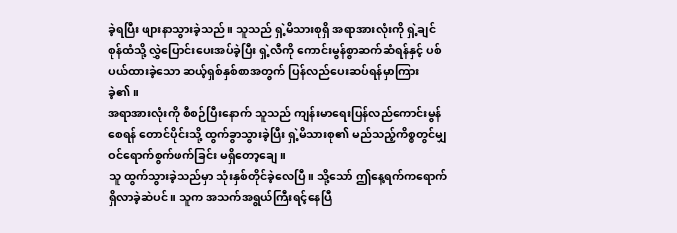ခဲ့ရပြီး ဖျားနာသွားခဲ့သည်။ သူသည် ရှဲ့မိသားစုရှိ အရာအားလုံးကို ရှဲ့ချင်စုန်ထံသို့ လွှဲပြောင်းပေးအပ်ခဲ့ပြီး ရှဲ့လီကို ကောင်းမွန်စွာဆက်ဆံရန်နှင့် ပစ်ပယ်ထားခဲ့သော ဆယ့်ရှစ်နှစ်စာအတွက် ပြန်လည်ပေးဆပ်ရန်မှာကြားခဲ့၏။
အရာအားလုံးကို စီစဉ်ပြီးနောက် သူသည် ကျန်းမာရေးပြန်လည်ကောင်းမွန်စေရန် တောင်ပိုင်းသို့ ထွက်ခွာသွားခဲ့ပြီး ရှဲ့မိသားစု၏ မည်သည့်ကိစ္စတွင်မျှ ဝင်ရောက်စွက်ဖက်ခြင်း မရှိတော့ချေ။
သူ ထွက်သွားခဲ့သည်မှာ သုံးနှစ်တိုင်ခဲ့လေပြီ။ သို့သော် ဤနေ့ရက်ကရောက်ရှိလာခဲ့ဆဲပင်။ သူက အသက်အရွယ်ကြီးရင့်နေပြီ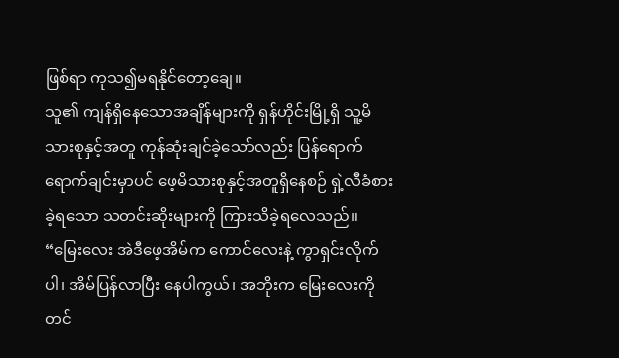ဖြစ်ရာ ကုသ၍မရနိုင်တော့ချေ။
သူ၏ ကျန်ရှိနေသောအချိန်များကို ရှန်ဟိုင်းမြို့ရှိ သူ့မိသားစုနှင့်အတူ ကုန်ဆုံးချင်ခဲ့သော်လည်း ပြန်ရောက်ရောက်ချင်းမှာပင် ဖေ့မိသားစုနှင့်အတူရှိနေစဉ် ရှဲ့လီခံစားခဲ့ရသော သတင်းဆိုးများကို ကြားသိခဲ့ရလေသည်။
“မြေးလေး အဲဒီဖေ့အိမ်က ကောင်လေးနဲ့ ကွာရှင်းလိုက်ပါ၊ အိမ်ပြန်လာပြီး နေပါကွယ်၊ အဘိုးက မြေးလေးကို တင်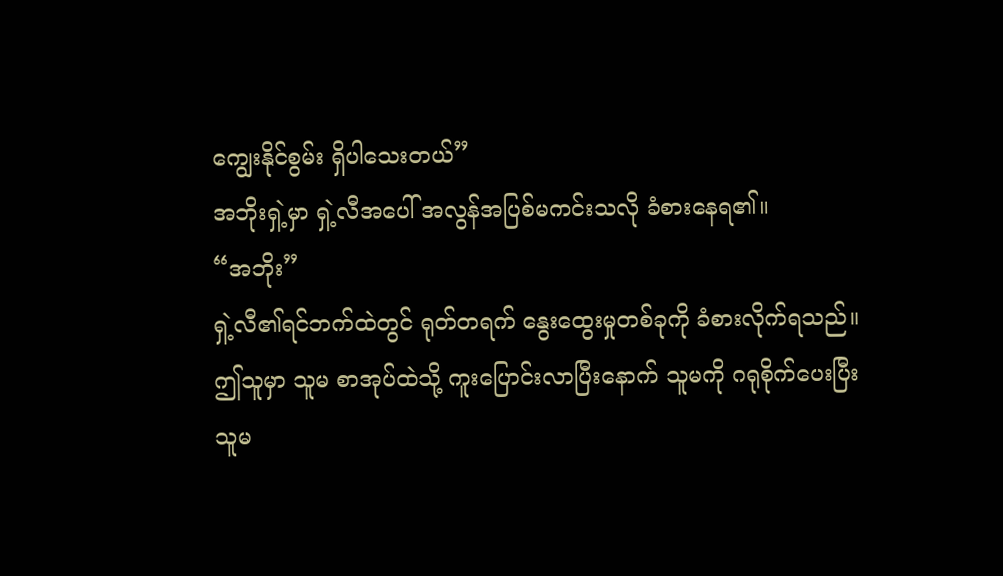ကျွေးနိုင်စွမ်း ရှိပါသေးတယ်”
အဘိုးရှဲ့မှာ ရှဲ့လီအပေါ် အလွန်အပြစ်မကင်းသလို ခံစားနေရ၏။
“အဘိုး”
ရှဲ့လီ၏ရင်ဘက်ထဲတွင် ရုတ်တရက် နွေးထွေးမှုတစ်ခုကို ခံစားလိုက်ရသည်။
ဤသူမှာ သူမ စာအုပ်ထဲသို့ ကူးပြောင်းလာပြီးနောက် သူမကို ဂရုစိုက်ပေးပြီး သူမ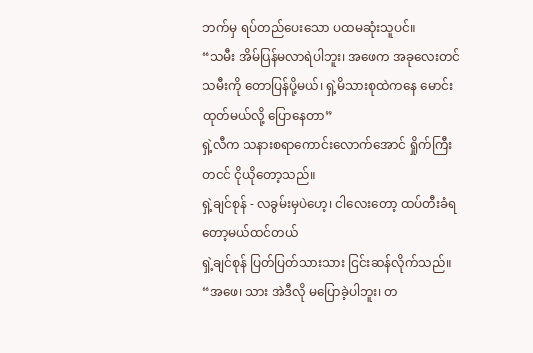ဘက်မှ ရပ်တည်ပေးသော ပထမဆုံးသူပင်။
“သမီး အိမ်ပြန်မလာရဲပါဘူး၊ အဖေက အခုလေးတင် သမီးကို တောပြန်ပို့မယ်၊ ရှဲ့မိသားစုထဲကနေ မောင်းထုတ်မယ်လို့ ပြောနေတာ”
ရှဲ့လီက သနားစရာကောင်းလောက်အောင် ရှိုက်ကြီးတငင် ငိုယိုတော့သည်။
ရှဲ့ချင်စုန် - လခွမ်းမှပဲဟေ့၊ ငါလေးတော့ ထပ်တီးခံရတော့မယ်ထင်တယ်
ရှဲ့ချင်စုန် ပြတ်ပြတ်သားသား ငြင်းဆန်လိုက်သည်။
“အဖေ၊ သား အဲဒီလို မပြောခဲ့ပါဘူး၊ တ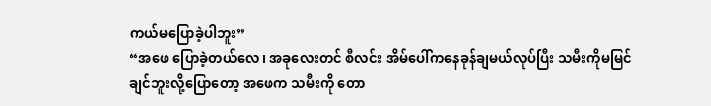ကယ်မပြောခဲ့ပါဘူး”
“အဖေ ပြောခဲ့တယ်လေ၊ အခုလေးတင် စီလင်း အိမ်ပေါ်ကနေခုန်ချမယ်လုပ်ပြီး သမီးကိုမမြင်ချင်ဘူးလို့ပြောတော့ အဖေက သမီးကို တော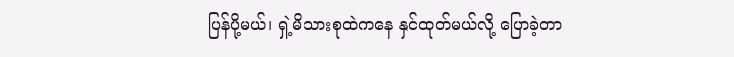ပြန်ပို့မယ်၊ ရှဲ့မိသားစုထဲကနေ နှင်ထုတ်မယ်လို့ ပြောခဲ့တာ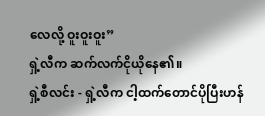လေလို့ ဝူးဝူးဝူး”
ရှဲ့လီက ဆက်လက်ငိုယိုနေ၏။
ရှဲ့စီလင်း - ရှဲ့လီက ငါ့ထက်တောင်ပိုပြီးဟန်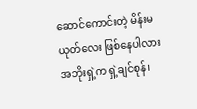ဆောင်ကောင်းတဲ့ မိန်းမယုတ်လေး ဖြစ်နေပါလား
အဘိုးရှဲ့က ရှဲ့ချင်စုန်၊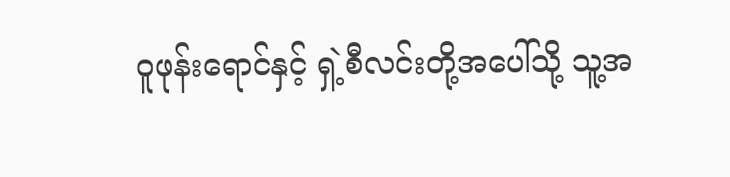ဝူဖုန်းရောင်နှင့် ရှဲ့စီလင်းတို့အပေါ်သို့ သူ့အ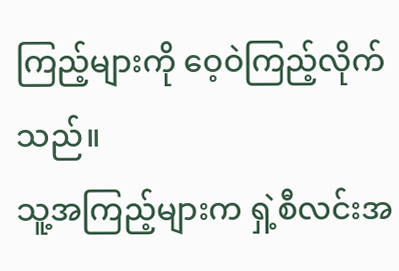ကြည့်များကို ဝေ့ဝဲကြည့်လိုက်သည်။
သူ့အကြည့်များက ရှဲ့စီလင်းအ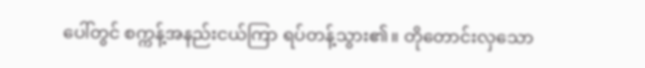ပေါ်တွင် စက္ကန့်အနည်းငယ်ကြာ ရပ်တန့်သွား၏။ တိုတောင်းလှသော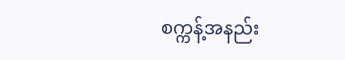စက္ကန့်အနည်း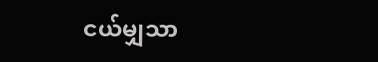ငယ်မျှသာ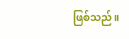ဖြစ်သည်။